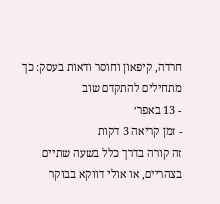חרדה, קיפאון וחוסר ודאות בעסק: כך מתחילים להתקדם שוב
- 13 באפר׳
- זמן קריאה 3 דקות
זה קורה בדרך כלל בשעה שתיים בצהריים, או אולי דווקא בבוקר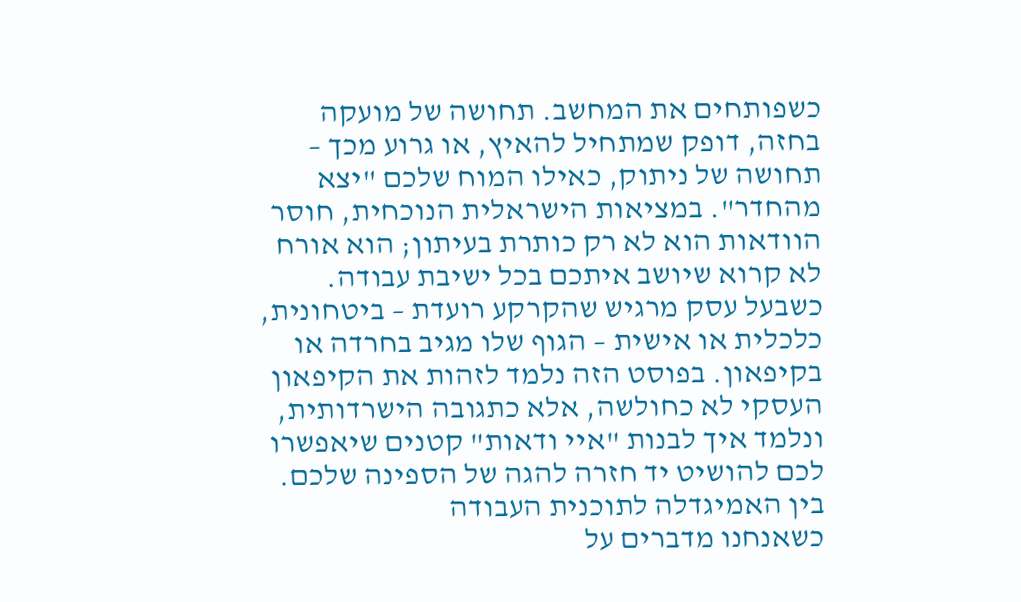כשפותחים את המחשב. תחושה של מועקה בחזה, דופק שמתחיל להאיץ, או גרוע מכך – תחושה של ניתוק, כאילו המוח שלכם "יצא מהחדר". במציאות הישראלית הנוכחית, חוסר הוודאות הוא לא רק כותרת בעיתון; הוא אורח לא קרוא שיושב איתכם בכל ישיבת עבודה. כשבעל עסק מרגיש שהקרקע רועדת – ביטחונית, כלכלית או אישית – הגוף שלו מגיב בחרדה או בקיפאון. בפוסט הזה נלמד לזהות את הקיפאון העסקי לא כחולשה, אלא כתגובה הישרדותית, ונלמד איך לבנות "איי ודאות" קטנים שיאפשרו לכם להושיט יד חזרה להגה של הספינה שלכם.
בין האמיגדלה לתוכנית העבודה
כשאנחנו מדברים על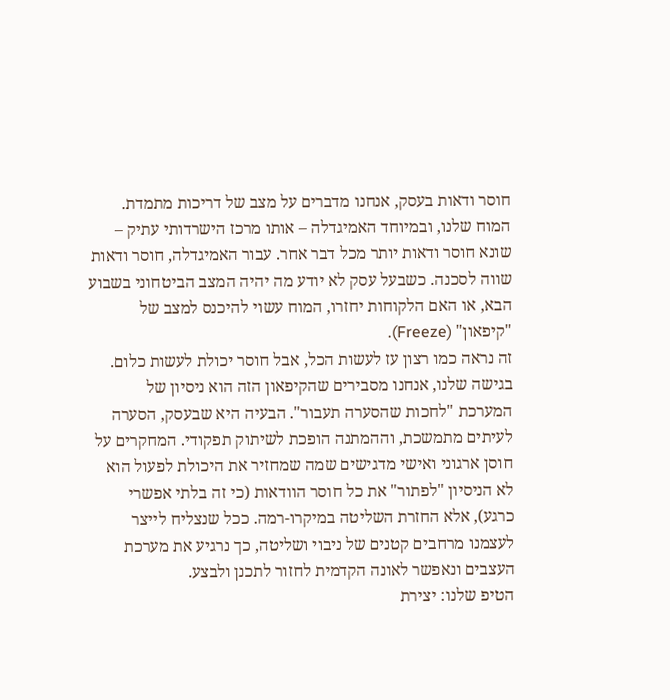חוסר ודאות בעסק, אנחנו מדברים על מצב של דריכות מתמדת. המוח שלנו, ובמיוחד האמיגדלה – אותו מרכז הישרדותי עתיק – שונא חוסר ודאות יותר מכל דבר אחר. עבור האמיגדלה, חוסר ודאות שווה לסכנה. כשבעל עסק לא יודע מה יהיה המצב הביטחוני בשבוע הבא, או האם הלקוחות יחזרו, המוח עשוי להיכנס למצב של "קיפאון" (Freeze).
זה נראה כמו רצון עז לעשות הכל, אבל חוסר יכולת לעשות כלום. בגישה שלנו, אנחנו מסבירים שהקיפאון הזה הוא ניסיון של המערכת "לחכות שהסערה תעבור". הבעיה היא שבעסק, הסערה לעיתים מתמשכת, וההמתנה הופכת לשיתוק תפקודי. המחקרים על חוסן ארגוני ואישי מדגישים שמה שמחזיר את היכולת לפעול הוא לא הניסיון "לפתור" את כל חוסר הוודאות (כי זה בלתי אפשרי כרגע), אלא החזרת השליטה במיקרו-רמה. ככל שנצליח לייצר לעצמנו מרחבים קטנים של ניבוי ושליטה, כך נרגיע את מערכת העצבים ונאפשר לאונה הקדמית לחזור לתכנן ולבצע.
הטיפ שלנו: יצירת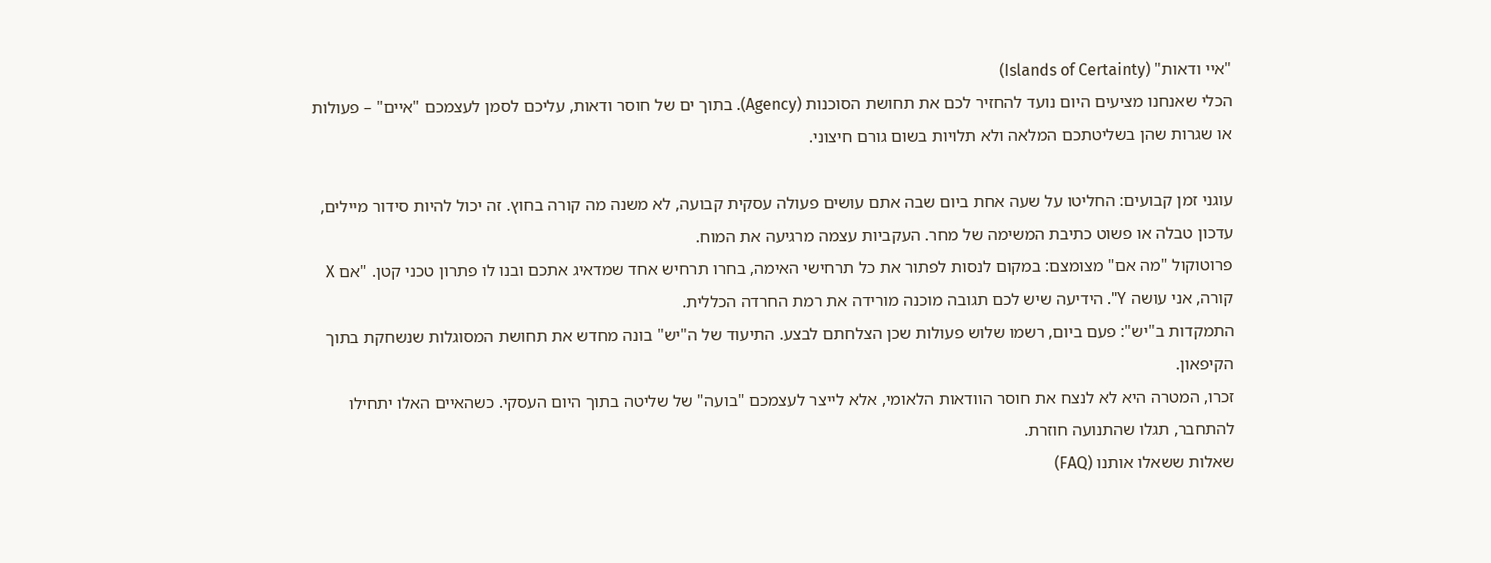"איי ודאות" (Islands of Certainty)
הכלי שאנחנו מציעים היום נועד להחזיר לכם את תחושת הסוכנות (Agency). בתוך ים של חוסר ודאות, עליכם לסמן לעצמכם "איים" – פעולות או שגרות שהן בשליטתכם המלאה ולא תלויות בשום גורם חיצוני.

עוגני זמן קבועים: החליטו על שעה אחת ביום שבה אתם עושים פעולה עסקית קבועה, לא משנה מה קורה בחוץ. זה יכול להיות סידור מיילים, עדכון טבלה או פשוט כתיבת המשימה של מחר. העקביות עצמה מרגיעה את המוח.
פרוטוקול "מה אם" מצומצם: במקום לנסות לפתור את כל תרחישי האימה, בחרו תרחיש אחד שמדאיג אתכם ובנו לו פתרון טכני קטן. "אם X קורה, אני עושה Y". הידיעה שיש לכם תגובה מוכנה מורידה את רמת החרדה הכללית.
התמקדות ב"יש": פעם ביום, רשמו שלוש פעולות שכן הצלחתם לבצע. התיעוד של ה"יש" בונה מחדש את תחושת המסוגלות שנשחקת בתוך הקיפאון.
זכרו, המטרה היא לא לנצח את חוסר הוודאות הלאומי, אלא לייצר לעצמכם "בועה" של שליטה בתוך היום העסקי. כשהאיים האלו יתחילו להתחבר, תגלו שהתנועה חוזרת.
שאלות ששאלו אותנו (FAQ)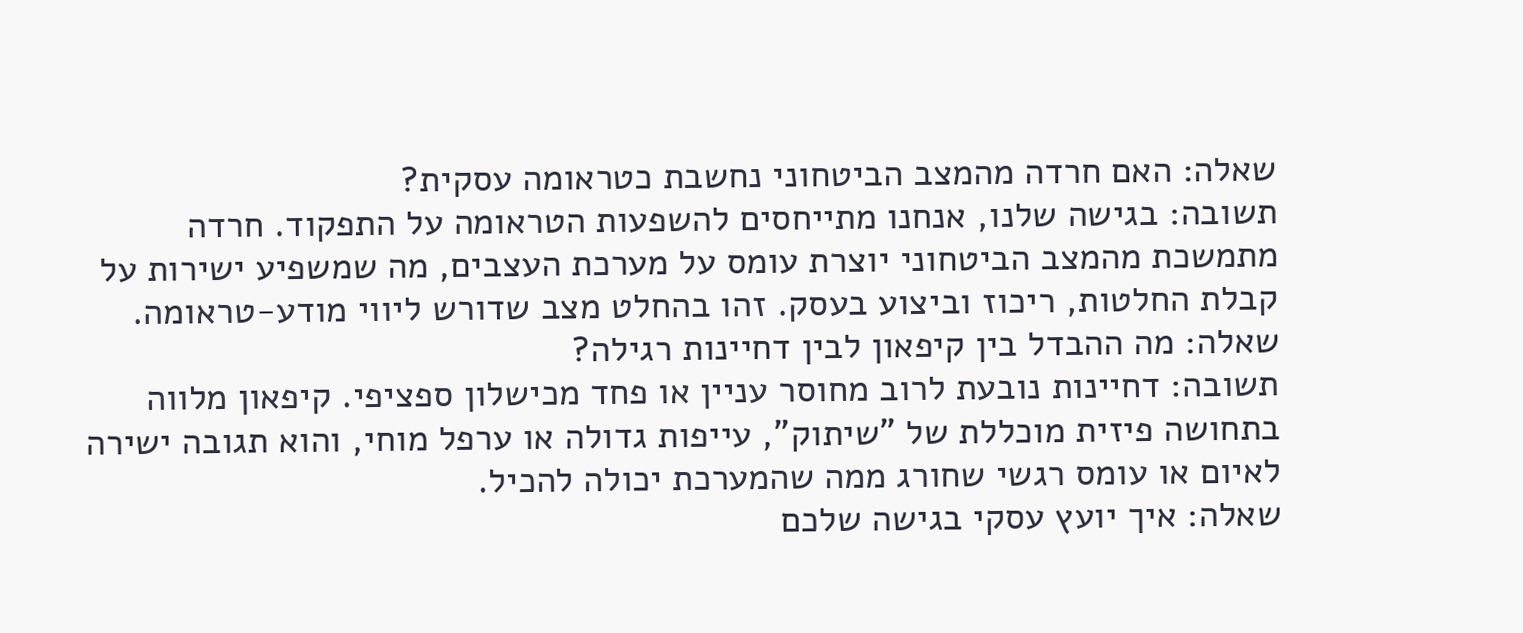שאלה: האם חרדה מהמצב הביטחוני נחשבת כטראומה עסקית?
תשובה: בגישה שלנו, אנחנו מתייחסים להשפעות הטראומה על התפקוד. חרדה מתמשכת מהמצב הביטחוני יוצרת עומס על מערכת העצבים, מה שמשפיע ישירות על קבלת החלטות, ריכוז וביצוע בעסק. זהו בהחלט מצב שדורש ליווי מודע-טראומה.
שאלה: מה ההבדל בין קיפאון לבין דחיינות רגילה?
תשובה: דחיינות נובעת לרוב מחוסר עניין או פחד מכישלון ספציפי. קיפאון מלווה בתחושה פיזית מוכללת של "שיתוק", עייפות גדולה או ערפל מוחי, והוא תגובה ישירה לאיום או עומס רגשי שחורג ממה שהמערכת יכולה להכיל.
שאלה: איך יועץ עסקי בגישה שלכם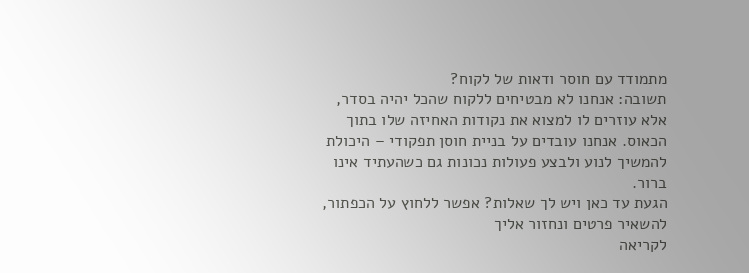מתמודד עם חוסר ודאות של לקוח?
תשובה: אנחנו לא מבטיחים ללקוח שהכל יהיה בסדר, אלא עוזרים לו למצוא את נקודות האחיזה שלו בתוך הכאוס. אנחנו עובדים על בניית חוסן תפקודי – היכולת להמשיך לנוע ולבצע פעולות נכונות גם כשהעתיד אינו ברור.
הגעת עד כאן ויש לך שאלות? אפשר ללחוץ על הכפתור, להשאיר פרטים ונחזור אליך
לקריאה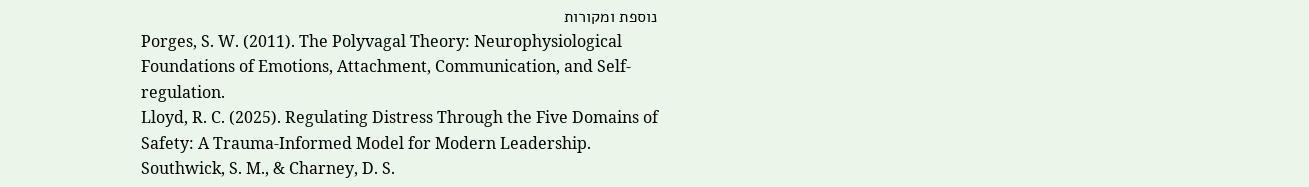נוספת ומקורות
Porges, S. W. (2011). The Polyvagal Theory: Neurophysiological Foundations of Emotions, Attachment, Communication, and Self-regulation.
Lloyd, R. C. (2025). Regulating Distress Through the Five Domains of Safety: A Trauma-Informed Model for Modern Leadership.
Southwick, S. M., & Charney, D. S.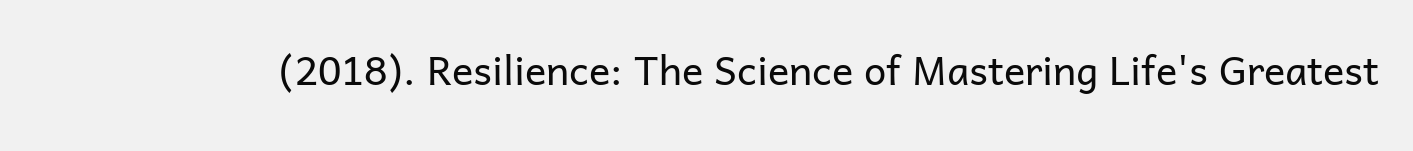(2018). Resilience: The Science of Mastering Life's Greatest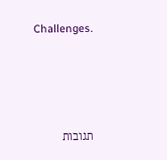Challenges.




תגובות